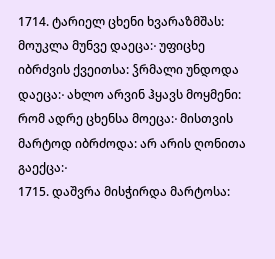1714. ტარიელ ცხენი ხვარაზმშას: მოუკლა მუნვე დაეცა჻ უფიცხე იბრძვის ქვეითსა: ჴრმალი უნდოდა დაეცა჻ ახლო არვინ ჰყავს მოყმენი: რომ ადრე ცხენსა მოეცა჻ მისთვის მარტოდ იბრძოდა: არ არის ღონითა გაექცა჻
1715. დაშვრა მისჭირდა მარტოსა: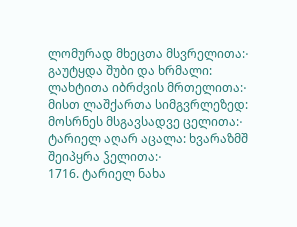ლომურად მხეცთა მსვრელითა჻ გაუტყდა შუბი და ხრმალი: ლახტითა იბრძვის მრთელითა჻ მისთ ლაშქართა სიმგვრლეზედ: მოსრნეს მსგავსადვე ცელითა჻ ტარიელ აღარ აცალა: ხვარაზმშ შეიპყრა ჴელითა჻
1716. ტარიელ ნახა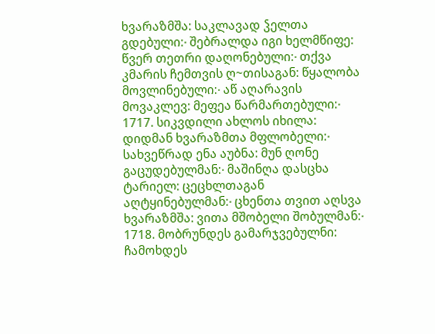ხვარაზმშა: საკლავად ჴელთა გდებული჻ შებრალდა იგი ხელმწიფე: წვერ თეთრი დაღონებული჻ თქვა კმარის ჩემთვის ღ~თისაგან: წყალობა მოვლინებული჻ აწ აღარავის მოვაკლევ: მეფეა წარმართებული჻
1717. სიკვდილი ახლოს იხილა: დიდმან ხვარაზმთა მფლობელი჻ სახვეწრად ენა აუბნა: მუნ ღონე გაცუდებულმან჻ მაშინღა დასცხა ტარიელ: ცეცხლთაგან აღტყინებულმან჻ ცხენთა თვით აღსვა ხვარაზმშა: ვითა მშობელი შობულმან჻
1718. მობრუნდეს გამარჯვებულნი: ჩამოხდეს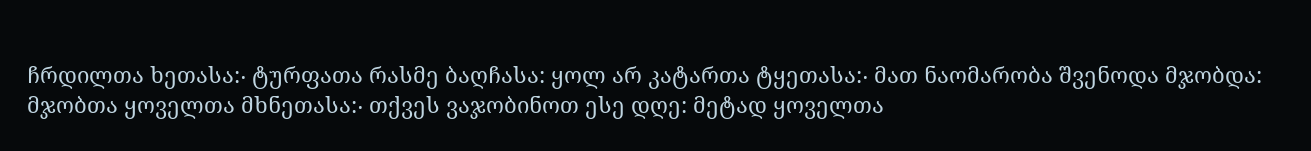ჩრდილთა ხეთასა჻ ტურფათა რასმე ბაღჩასა: ყოლ არ კატართა ტყეთასა჻ მათ ნაომარობა შვენოდა მჯობდა: მჯობთა ყოველთა მხნეთასა჻ თქვეს ვაჯობინოთ ესე დღე: მეტად ყოველთა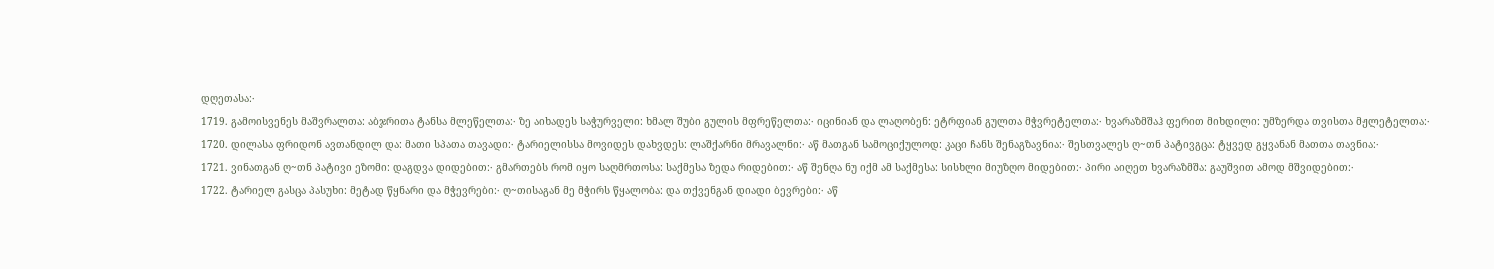დღეთასა჻
1719. გამოისვენეს მაშვრალთა: აბჯრითა ტანსა მლეწელთა჻ ზე აიხადეს საჭურველი: ხმალ შუბი გულის მფრეწელთა჻ იცინიან და ლაღობენ: ეტრფიან გულთა მჭვრეტელთა჻ ხვარაზმშაჰ ფერით მიხდილი: უმზერდა თვისთა მჟლეტელთა჻
1720. დილასა ფრიდონ ავთანდილ და: მათი სპათა თავადი჻ ტარიელისსა მოვიდეს დახვდეს: ლაშქარნი მრავალნი჻ აწ მათგან სამოციქულოდ: კაცი ჩანს შენაგზავნია჻ შესთვალეს ღ~თნ პატივგცა: ტყვედ გყვანან მათთა თავნია჻
1721. ვინათგან ღ~თნ პატივი ეზომი: დაგდვა დიდებით჻ გმართებს რომ იყო საღმრთოსა: საქმესა ზედა რიდებით჻ აწ შენღა ნუ იქმ ამ საქმესა: სისხლი მიუზღო მიდებით჻ პირი აიღეთ ხვარაზმშა: გაუშვით ამოდ მშვიდებით჻
1722. ტარიელ გასცა პასუხი: მეტად წყნარი და მჭევრები჻ ღ~თისაგან მე მჭირს წყალობა: და თქვენგან დიადი ბევრები჻ აწ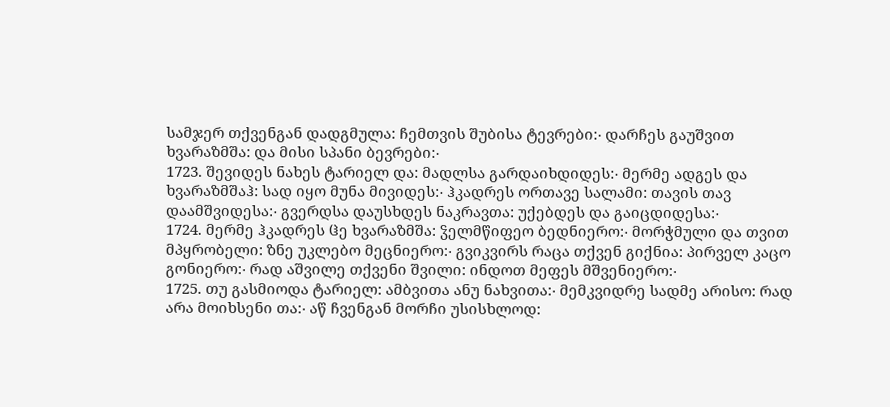სამჯერ თქვენგან დადგმულა: ჩემთვის შუბისა ტევრები჻ დარჩეს გაუშვით ხვარაზმშა: და მისი სპანი ბევრები჻
1723. შევიდეს ნახეს ტარიელ და: მადლსა გარდაიხდიდეს჻ მერმე ადგეს და ხვარაზმშაჰ: სად იყო მუნა მივიდეს჻ ჰკადრეს ორთავე სალამი: თავის თავ დაამშვიდესა჻ გვერდსა დაუსხდეს ნაკრავთა: უქებდეს და გაიცდიდესა჻
1724. მერმე ჰკადრეს ჱე ხვარაზმშა: ჴელმწიფეო ბედნიერო჻ მორჭმული და თვით მპყრობელი: ზნე უკლებო მეცნიერო჻ გვიკვირს რაცა თქვენ გიქნია: პირველ კაცო გონიერო჻ რად აშვილე თქვენი შვილი: ინდოთ მეფეს მშვენიერო჻
1725. თუ გასმიოდა ტარიელ: ამბვითა ანუ ნახვითა჻ მემკვიდრე სადმე არისო: რად არა მოიხსენი თა჻ აწ ჩვენგან მორჩი უსისხლოდ: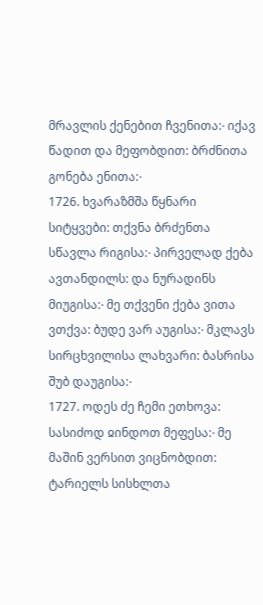მრავლის ქენებით ჩვენითა჻ იქავ წადით და მეფობდით: ბრძნითა გონება ენითა჻
1726. ხვარაზმშა წყნარი სიტყვები: თქვნა ბრძენთა სწავლა რიგისა჻ პირველად ქება ავთანდილს: და ნურადინს მიუგისა჻ მე თქვენი ქება ვითა ვთქვა: ბუდე ვარ აუგისა჻ მკლავს სირცხვილისა ლახვარი: ბასრისა შუბ დაუგისა჻
1727. ოდეს ძე ჩემი ეთხოვა: სასიძოდ ჲინდოთ მეფესა჻ მე მაშინ ვერსით ვიცნობდით: ტარიელს სისხლთა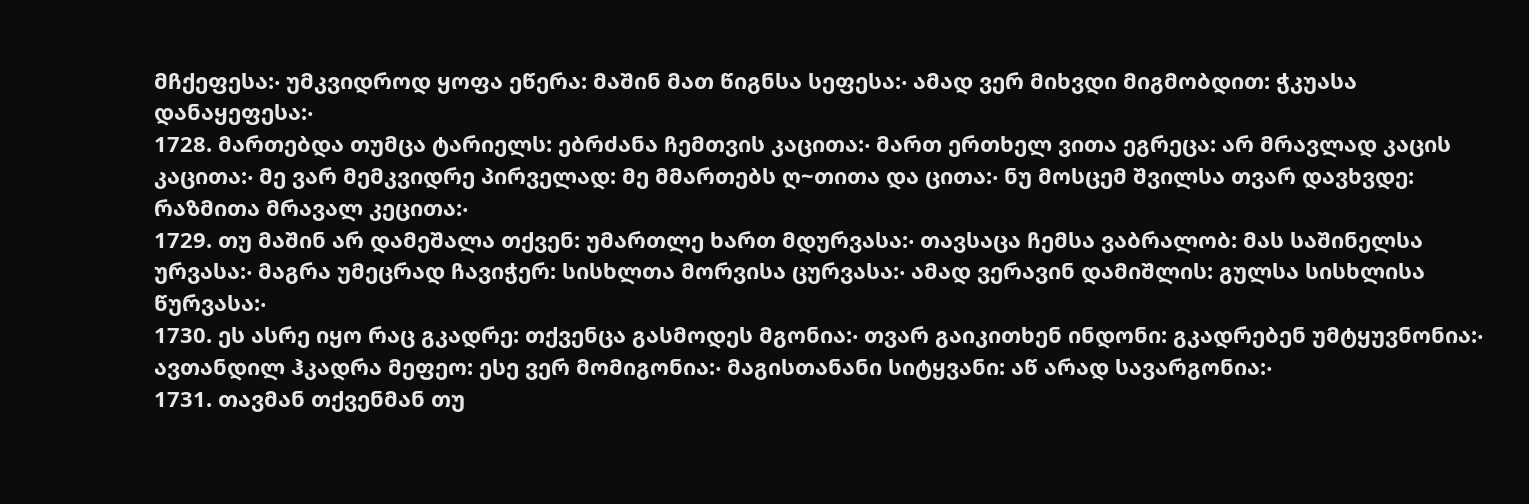მჩქეფესა჻ უმკვიდროდ ყოფა ეწერა: მაშინ მათ წიგნსა სეფესა჻ ამად ვერ მიხვდი მიგმობდით: ჭკუასა დანაყეფესა჻
1728. მართებდა თუმცა ტარიელს: ებრძანა ჩემთვის კაცითა჻ მართ ერთხელ ვითა ეგრეცა: არ მრავლად კაცის კაცითა჻ მე ვარ მემკვიდრე პირველად: მე მმართებს ღ~თითა და ცითა჻ ნუ მოსცემ შვილსა თვარ დავხვდე: რაზმითა მრავალ კეცითა჻
1729. თუ მაშინ არ დამეშალა თქვენ: უმართლე ხართ მდურვასა჻ თავსაცა ჩემსა ვაბრალობ: მას საშინელსა ურვასა჻ მაგრა უმეცრად ჩავიჭერ: სისხლთა მორვისა ცურვასა჻ ამად ვერავინ დამიშლის: გულსა სისხლისა წურვასა჻
1730. ეს ასრე იყო რაც გკადრე: თქვენცა გასმოდეს მგონია჻ თვარ გაიკითხენ ინდონი: გკადრებენ უმტყუვნონია჻ ავთანდილ ჰკადრა მეფეო: ესე ვერ მომიგონია჻ მაგისთანანი სიტყვანი: აწ არად სავარგონია჻
1731. თავმან თქვენმან თუ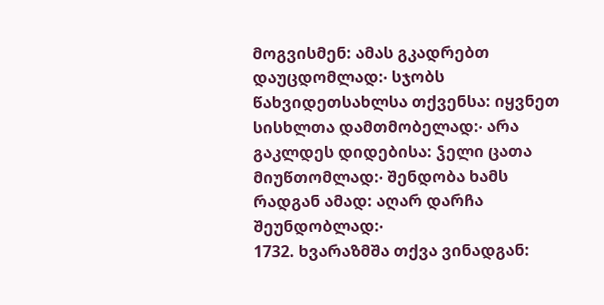მოგვისმენ: ამას გკადრებთ დაუცდომლად჻ სჯობს წახვიდეთსახლსა თქვენსა: იყვნეთ სისხლთა დამთმობელად჻ არა გაკლდეს დიდებისა: ჴელი ცათა მიუწთომლად჻ შენდობა ხამს რადგან ამად: აღარ დარჩა შეუნდობლად჻
1732. ხვარაზმშა თქვა ვინადგან: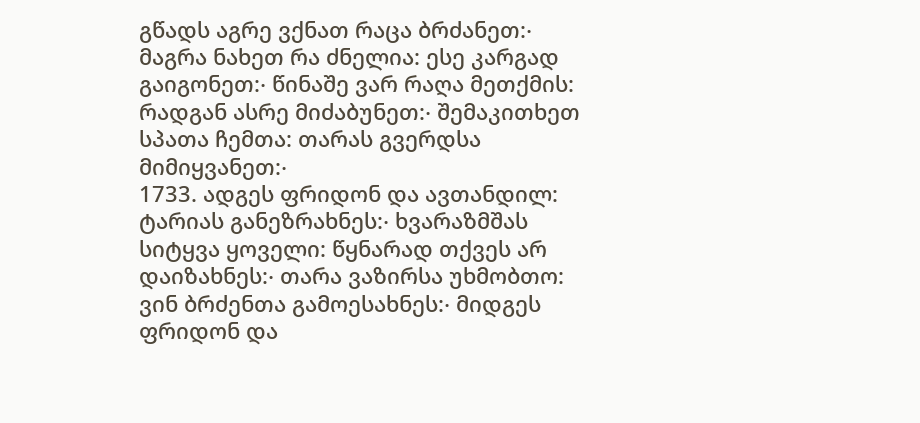გწადს აგრე ვქნათ რაცა ბრძანეთ჻ მაგრა ნახეთ რა ძნელია: ესე კარგად გაიგონეთ჻ წინაშე ვარ რაღა მეთქმის: რადგან ასრე მიძაბუნეთ჻ შემაკითხეთ სპათა ჩემთა: თარას გვერდსა მიმიყვანეთ჻
1733. ადგეს ფრიდონ და ავთანდილ: ტარიას განეზრახნეს჻ ხვარაზმშას სიტყვა ყოველი: წყნარად თქვეს არ დაიზახნეს჻ თარა ვაზირსა უხმობთო: ვინ ბრძენთა გამოესახნეს჻ მიდგეს ფრიდონ და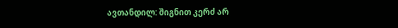ავთანდილ: შიგნით კერძ არ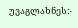უვაგლახნეს჻